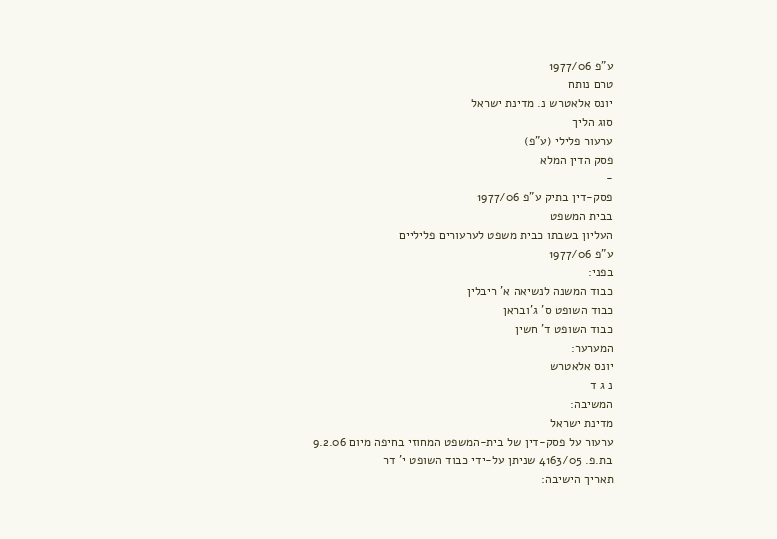ע"פ 1977/06
טרם נותח
יונס אלאטרש נ. מדינת ישראל
סוג הליך
ערעור פלילי (ע"פ)
פסק הדין המלא
-
פסק-דין בתיק ע"פ 1977/06
בבית המשפט
העליון בשבתו כבית משפט לערעורים פליליים
ע"פ 1977/06
בפני:
כבוד המשנה לנשיאה א' ריבלין
כבוד השופט ס' ג'ובראן
כבוד השופט ד' חשין
המערער:
יונס אלאטרש
נ ג ד
המשיבה:
מדינת ישראל
ערעור על פסק-דין של בית-המשפט המחוזי בחיפה מיום 9.2.06
בת.פ. 4163/05 שניתן על-ידי כבוד השופט י' דר
תאריך הישיבה: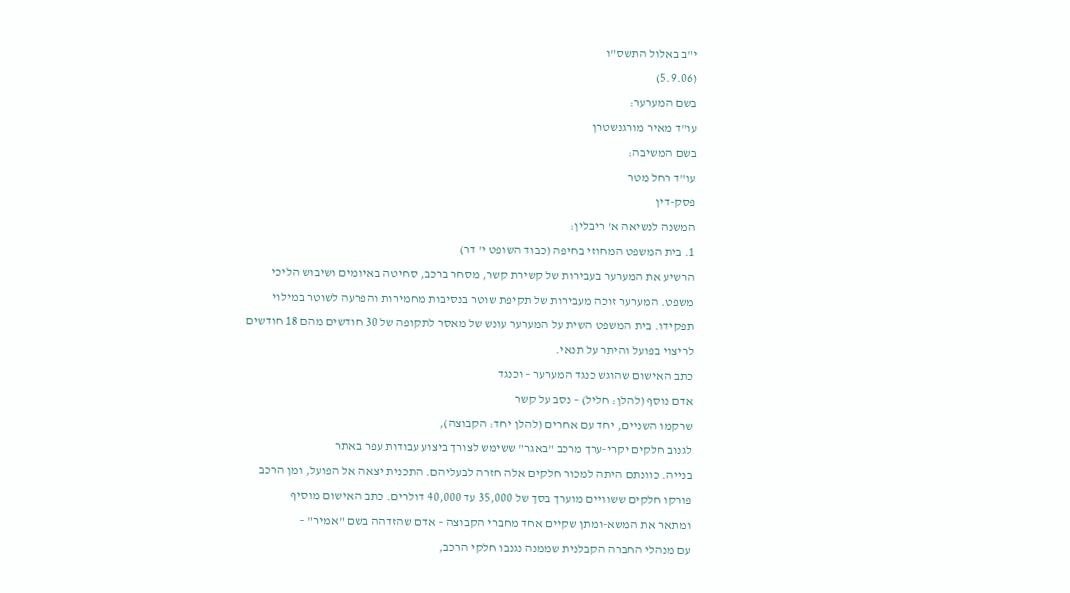י"ב באלול התשס"ו
(5.9.06)
בשם המערער:
עו"ד מאיר מורגנשטרן
בשם המשיבה:
עו"ד רחל מטר
פסק-דין
המשנה לנשיאה א' ריבלין:
1. בית המשפט המחוזי בחיפה (כבוד השופט י' דר)
הרשיע את המערער בעבירות של קשירת קשר, מסחר ברכב, סחיטה באיומים ושיבוש הליכי
משפט. המערער זוכה מעבירות של תקיפת שוטר בנסיבות מחמירות והפרעה לשוטר במילוי
תפקידו. בית המשפט השית על המערער עונש של מאסר לתקופה של 30 חודשים מהם 18 חודשים
לריצוי בפועל והיתר על תנאי.
כתב האישום שהוגש כנגד המערער – וכנגד
אדם נוסף (להלן: חליל) – נסב על קשר
שרקמו השניים, יחד עם אחרים (להלן יחד: הקבוצה),
לגנוב חלקים יקרי-ערך מרכב "באגר" ששימש לצורך ביצוע עבודות עפר באתר
בנייה. כוונתם היתה למכור חלקים אלה חזרה לבעליהם. התכנית יצאה אל הפועל, ומן הרכב
פורקו חלקים ששוויים מוערך בסך של 35,000 עד 40,000 דולרים. כתב האישום מוסיף
ומתאר את המשא-ומתן שקיים אחד מחברי הקבוצה – אדם שהזדהה בשם "אמיר" –
עם מנהלי החברה הקבלנית שממנה נגנבו חלקי הרכב,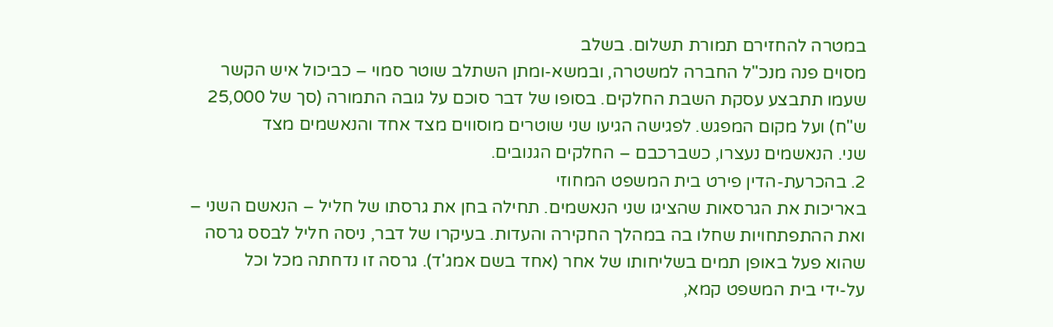במטרה להחזירם תמורת תשלום. בשלב
מסוים פנה מנכ"ל החברה למשטרה, ובמשא-ומתן השתלב שוטר סמוי – כביכול איש הקשר
שעמו תתבצע עסקת השבת החלקים. בסופו של דבר סוכם על גובה התמורה (סך של 25,000
ש"ח) ועל מקום המפגש. לפגישה הגיעו שני שוטרים מוסווים מצד אחד והנאשמים מצד
שני. הנאשמים נעצרו, כשברכבם – החלקים הגנובים.
2. בהכרעת-הדין פירט בית המשפט המחוזי
באריכות את הגרסאות שהציגו שני הנאשמים. תחילה בחן את גרסתו של חליל – הנאשם השני –
ואת ההתפתחויות שחלו בה במהלך החקירה והעדות. בעיקרו של דבר, ניסה חליל לבסס גרסה
שהוא פעל באופן תמים בשליחותו של אחר (אחד בשם אמג'ד). גרסה זו נדחתה מכל וכל
על-ידי בית המשפט קמא,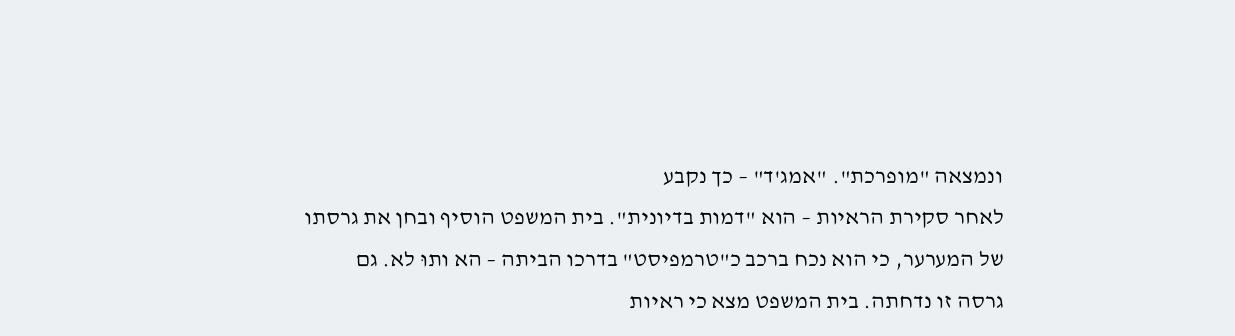ונמצאה "מופרכת". "אמג'ד" – כך נקבע
לאחר סקירת הראיות – הוא "דמות בדיונית". בית המשפט הוסיף ובחן את גרסתו
של המערער, כי הוא נכח ברכב כ"טרמפיסט" בדרכו הביתה – הא ותוּ לא. גם
גרסה זו נדחתה. בית המשפט מצא כי ראיות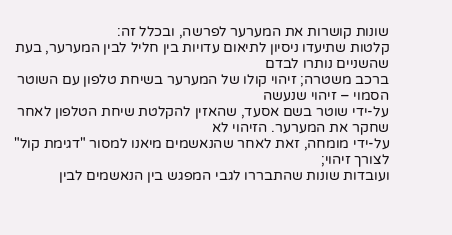שונות קושרות את המערער לפרשה, ובכלל זה:
קלטות שתיעדו ניסיון לתיאום עדויות בין חליל לבין המערער, בעת שהשניים נותרו לבדם
ברכב משטרה; זיהוי קולו של המערער בשיחת טלפון עם השוטר הסמוי – זיהוי שנעשה
על-ידי שוטר בשם אסעד, שהאזין להקלטת שיחת הטלפון לאחר שחקר את המערער. הזיהוי לא
על-ידי מומחה, זאת לאחר שהנאשמים מיאנו למסור "דגימת קול" לצורך זיהוי;
ועובדות שונות שהתבררו לגבי המפגש בין הנאשמים לבין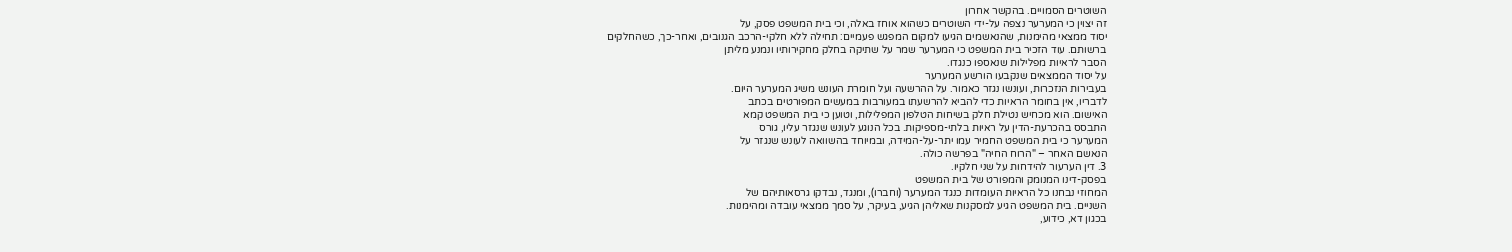השוטרים הסמויים. בהקשר אחרון
זה יצוין כי המערער נצפה על-ידי השוטרים כשהוא אוחז באלה, וכי בית המשפט פסק, על
יסוד ממצאי מהימנות, שהנאשמים הגיעו למקום המפגש פעמיים: תחילה ללא חלקי-הרכב הגנובים, ואחר-כך, כשהחלקים
ברשותם. עוד הזכיר בית המשפט כי המערער שמר על שתיקה בחלק מחקירותיו ונמנע מליתן
הסבר לראיות מפלילות שנאספו כנגדו.
על יסוד הממצאים שנקבעו הורשע המערער
בעבירות הנזכרות, ועונשו נגזר כאמור. על ההרשעה ועל חומרת העונש משיג המערער היום.
לדבריו, אין בחומר הראיות כדי להביא להרשעתו במעורבות במעשים המפורטים בכתב
האישום. הוא מכחיש נטילת חלק בשיחות הטלפון המפלילות, וטוען כי בית המשפט קמא
התבסס בהכרעת-הדין על ראיות בלתי-מספיקות. בכל הנוגע לעונש שנגזר עליו, גורס
המערער כי בית המשפט החמיר עמו יתר-על-המידה, ובמיוחד בהשוואה לעונש שנגזר על
הנאשם האחר – "הרוח החיה" בפרשה כולה.
3. דין הערעור להידחות על שני חלקיו.
בפסק-דינו המנומק והמפורט של בית המשפט
המחוזי נבחנו כל הראיות העומדות כנגד המערער (וחברו), ומנגד, נבדקו גרסאותיהם של
השניים. בית המשפט הגיע למסקנות שאליהן הגיע, בעיקר, על סמך ממצאי עובדה ומהימנות.
בכגון דא, כידוע,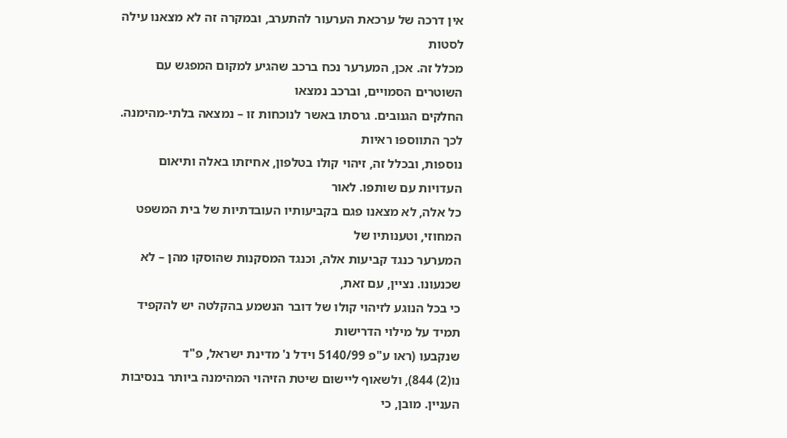אין דרכה של ערכאת הערעור להתערב, ובמקרה זה לא מצאנו עילה לסטות
מכלל זה. אכן, המערער נכח ברכב שהגיע למקום המפגש עם השוטרים הסמויים, וברכב נמצאו
החלקים הגנובים. גרסתו באשר לנוכחות זו – נמצאה בלתי-מהימנה. לכך התווספו ראיות
נוספות, ובכלל זה, זיהוי קולו בטלפון, אחיזתו באלה ותיאום העדויות עם שותפו. לאור
כל אלה, לא מצאנו פגם בקביעותיו העובדתיות של בית המשפט המחוזי, וטענותיו של
המערער כנגד קביעות אלה, וכנגד המסקנות שהוסקו מהן – לא שכנעונו. נציין, עם זאת,
כי בכל הנוגע לזיהוי קולו של דובר הנשמע בהקלטה יש להקפיד תמיד על מילוי הדרישות
שנקבעו (ראו ע"פ 5140/99 וידל נ' מדינת ישראל, פ"ד
נו(2) 844), ולשאוף ליישום שיטת הזיהוי המהימנה ביותר בנסיבות העניין. מובן, כי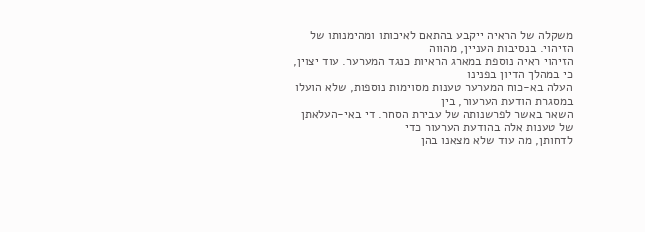משקלה של הראיה ייקבע בהתאם לאיכותו ומהימנותו של הזיהוי. בנסיבות העניין, מהווה
הזיהוי ראיה נוספת במארג הראיות כנגד המערער. עוד יצוין, כי במהלך הדיון בפנינו
העלה בא-כוח המערער טענות מסוימות נוספות, שלא הועלו במסגרת הודעת הערעור, בין
השאר באשר לפרשנותה של עבירת הסחר. די באי-העלאתן של טענות אלה בהודעת הערעור כדי
לדחותן, מה עוד שלא מצאנו בהן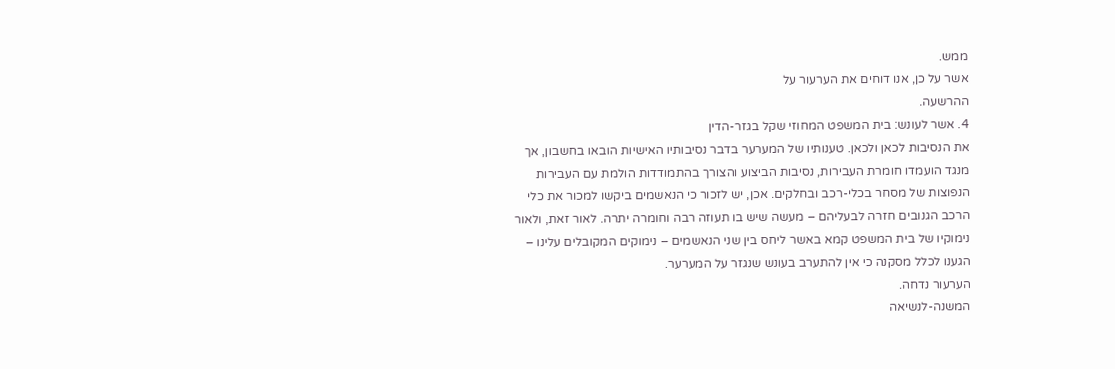ממש.
אשר על כן, אנו דוחים את הערעור על
ההרשעה.
4. אשר לעונש: בית המשפט המחוזי שקל בגזר-הדין
את הנסיבות לכאן ולכאן. טענותיו של המערער בדבר נסיבותיו האישיות הובאו בחשבון, אך
מנגד הועמדו חומרת העבירות, נסיבות הביצוע והצורך בהתמודדות הולמת עם העבירות
הנפוצות של מסחר בכלי-רכב ובחלקים. אכן, יש לזכור כי הנאשמים ביקשו למכור את כלי
הרכב הגנובים חזרה לבעליהם – מעשה שיש בו תעוזה רבה וחומרה יתרה. לאור זאת, ולאור
נימוקיו של בית המשפט קמא באשר ליחס בין שני הנאשמים – נימוקים המקובלים עלינו –
הגענו לכלל מסקנה כי אין להתערב בעונש שנגזר על המערער.
הערעור נדחה.
המשנה-לנשיאה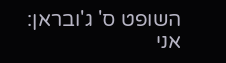השופט ס' ג'ובראן:
אני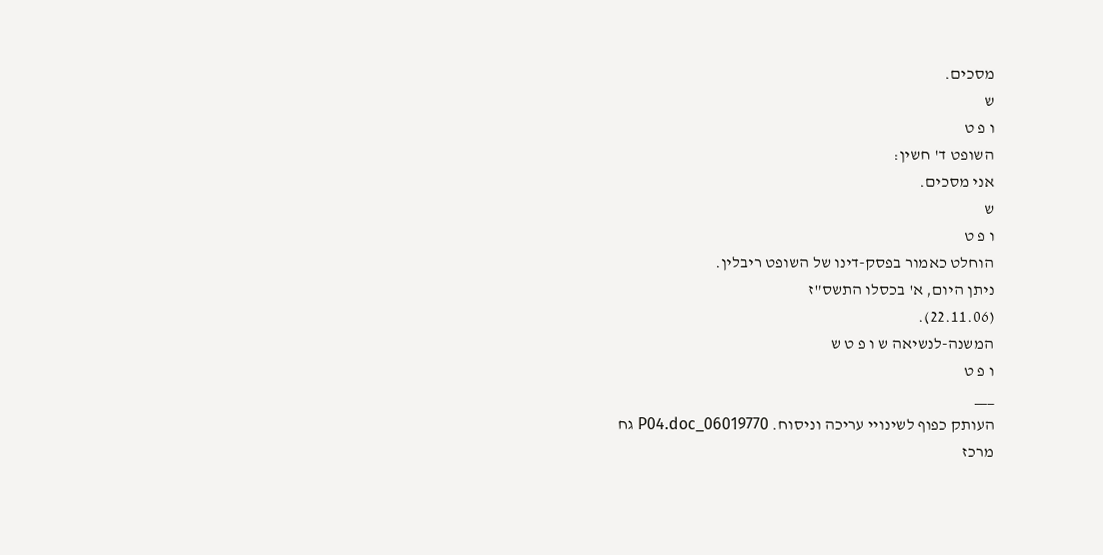מסכים.
ש
ו פ ט
השופט ד' חשין:
אני מסכים.
ש
ו פ ט
הוחלט כאמור בפסק-דינו של השופט ריבלין.
ניתן היום, א' בכסלו התשס"ז
(22.11.06).
המשנה-לנשיאה ש ו פ ט ש
ו פ ט
___
העותק כפוף לשינויי עריכה וניסוח. 06019770_P04.doc גח
מרכז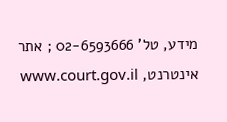מידע, טל' 02-6593666 ; אתר אינטרנט, www.court.gov.il